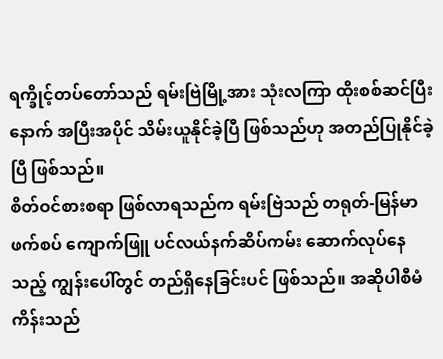ရက္ခိုင့်တပ်တော်သည် ရမ်းဗြဲမြို့အား သုံးလကြာ ထိုးစစ်ဆင်ပြီးနောက် အပြီးအပိုင် သိမ်းယူနိုင်ခဲ့ပြီ ဖြစ်သည်ဟု အတည်ပြုနိုင်ခဲ့ပြီ ဖြစ်သည်။
စိတ်ဝင်စားစရာ ဖြစ်လာရသည်က ရမ်းဗြဲသည် တရုတ်-မြန်မာ ဖက်စပ် ကျောက်ဖြူ ပင်လယ်နက်ဆိပ်ကမ်း ဆောက်လုပ်နေသည့် ကျွန်းပေါ်တွင် တည်ရှိနေခြင်းပင် ဖြစ်သည်။ အဆိုပါစီမံကိန်းသည်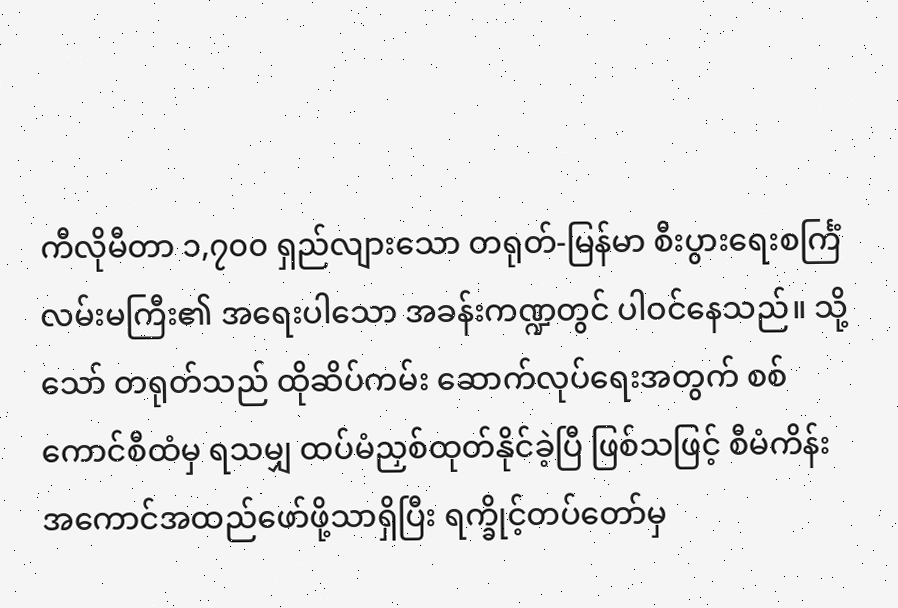ကီလိုမီတာ ၁,၇၀၀ ရှည်လျားသော တရုတ်-မြန်မာ စီးပွားရေးစင်္ကြံ လမ်းမကြီး၏ အရေးပါသော အခန်းကဏ္ဍတွင် ပါဝင်နေသည်။ သို့သော် တရုတ်သည် ထိုဆိပ်ကမ်း ဆောက်လုပ်ရေးအတွက် စစ်ကောင်စီထံမှ ရသမျှ ထပ်မံညှစ်ထုတ်နိုင်ခဲ့ပြီ ဖြစ်သဖြင့် စီမံကိန်း အကောင်အထည်ဖော်ဖို့သာရှိပြီး ရက္ခိုင့်တပ်တော်မှ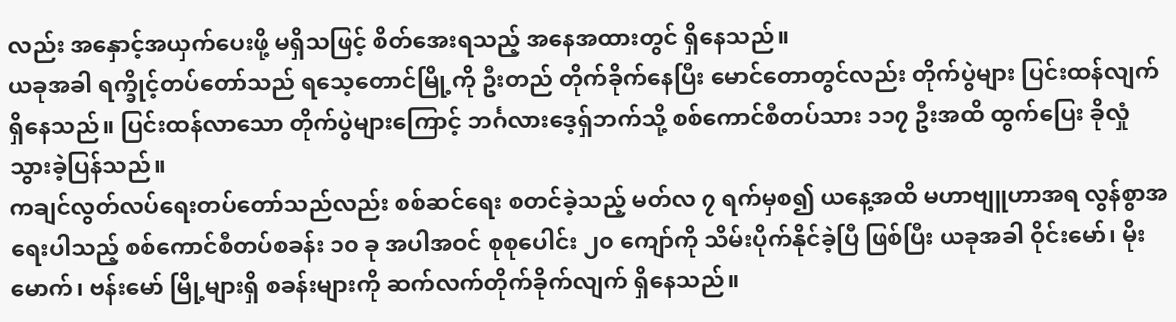လည်း အနှောင့်အယှက်ပေးဖို့ မရှိသဖြင့် စိတ်အေးရသည့် အနေအထားတွင် ရှိနေသည်။
ယခုအခါ ရက္ခိုင့်တပ်တော်သည် ရသေ့တောင်မြို့ကို ဦးတည် တိုက်ခိုက်နေပြီး မောင်တောတွင်လည်း တိုက်ပွဲများ ပြင်းထန်လျက်ရှိနေသည်။ ပြင်းထန်လာသော တိုက်ပွဲများကြောင့် ဘင်္ဂလားဒေ့ရှ်ဘက်သို့ စစ်ကောင်စီတပ်သား ၁၁၇ ဦးအထိ ထွက်ပြေး ခိုလှုံသွားခဲ့ပြန်သည်။
ကချင်လွတ်လပ်ရေးတပ်တော်သည်လည်း စစ်ဆင်ရေး စတင်ခဲ့သည့် မတ်လ ၇ ရက်မှစ၍ ယနေ့အထိ မဟာဗျူဟာအရ လွန်စွာအရေးပါသည့် စစ်ကောင်စီတပ်စခန်း ၁၀ ခု အပါအဝင် စုစုပေါင်း ၂၀ ကျော်ကို သိမ်းပိုက်နိုင်ခဲ့ပြီ ဖြစ်ပြီး ယခုအခါ ဝိုင်းမော်၊ မိုးမောက်၊ ဗန်းမော် မြို့များရှိ စခန်းများကို ဆက်လက်တိုက်ခိုက်လျက် ရှိနေသည်။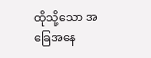ထိုသို့သော အခြေအနေ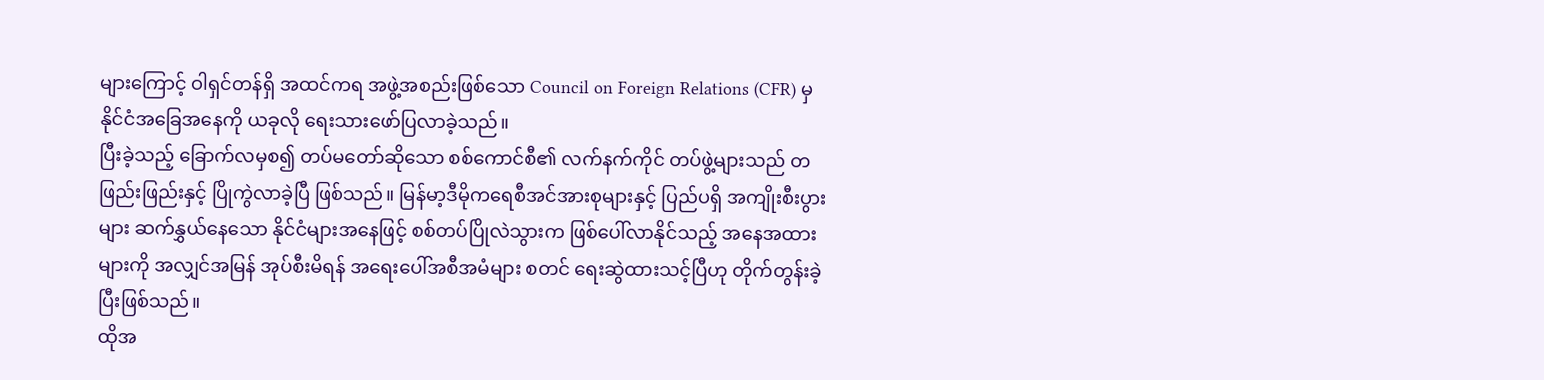များကြောင့် ဝါရှင်တန်ရှိ အထင်ကရ အဖွဲ့အစည်းဖြစ်သော Council on Foreign Relations (CFR) မှ နိုင်ငံအခြေအနေကို ယခုလို ရေးသားဖော်ပြလာခဲ့သည်။
ပြီးခဲ့သည့် ခြောက်လမှစ၍ တပ်မတော်ဆိုသော စစ်ကောင်စီ၏ လက်နက်ကိုင် တပ်ဖွဲ့များသည် တဖြည်းဖြည်းနှင့် ပြိုကွဲလာခဲ့ပြီ ဖြစ်သည်။ မြန်မာ့ဒီမိုကရေစီအင်အားစုများနှင့် ပြည်ပရှိ အကျိုးစီးပွားများ ဆက်နွှယ်နေသော နိုင်ငံများအနေဖြင့် စစ်တပ်ပြိုလဲသွားက ဖြစ်ပေါ်လာနိုင်သည့် အနေအထားများကို အလျှင်အမြန် အုပ်စီးမိရန် အရေးပေါ်အစီအမံများ စတင် ရေးဆွဲထားသင့်ပြီဟု တိုက်တွန်းခဲ့ပြီးဖြစ်သည်။
ထိုအ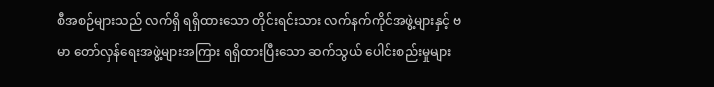စီအစဉ်များသည် လက်ရှိ ရရှိထားသော တိုင်းရင်းသား လက်နက်ကိုင်အဖွဲ့များနှင့် ဗမာ တော်လှန်ရေးအဖွဲ့များအကြား ရရှိထားပြီးသော ဆက်သွယ် ပေါင်းစည်းမှုများ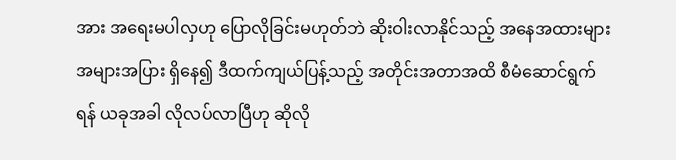အား အရေးမပါလှဟု ပြောလိုခြင်းမဟုတ်ဘဲ ဆိုးဝါးလာနိုင်သည့် အနေအထားများ အများအပြား ရှိနေ၍ ဒီထက်ကျယ်ပြန့်သည့် အတိုင်းအတာအထိ စီမံဆောင်ရွက်ရန် ယခုအခါ လိုလပ်လာပြီဟု ဆိုလို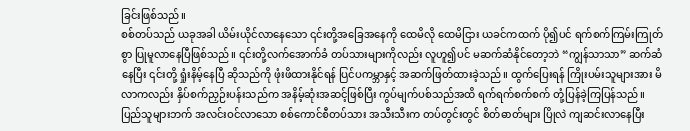ခြင်းဖြစ်သည်။
စစ်တပ်သည် ယခုအခါ ယိမ်းယိုင်လာနေသော ၎င်းတို့အခြေအနေကို ထေမိလို ထေမိငြား ယခင်ကထက် ပို၍ပင် ရက်စက်ကြမ်းကြုတ်စွာ ပြုမူလာနေပြီဖြစ်သည်။ ၎င်းတို့လက်အောက်ခံ တပ်သားများကိုလည်း လူဟူ၍ပင် မဆက်ဆံနိုင်တော့ဘဲ “ကျွန်သာသာ” ဆက်ဆံနေပြီး ၎င်းတို့ ရှုံးနိမ့်နေပြီ ဆိုသည်ကို ဖုံးဖိထားနိုင်ရန် ပြင်ပကမ္ဘာနှင့် အဆက်ဖြတ်ထားခဲ့သည်။ ထွက်ပြေးရန် ကြိုးပမ်းသူများအား မိလာကလည်း နှိပ်စက်ညှဉ်းပန်းသည်က အနိမ့်ဆုံးအဆင့်ဖြစ်ပြီး ကွပ်မျက်ပစ်သည်အထိ ရက်ရက်စက်စက် တုံ့ပြန်ခဲ့ကြပြန်သည်။
ပြည်သူများဘက် အလင်းဝင်လာသော စစ်ကောင်စီတပ်သား အသီးသီးက တပ်တွင်းတွင် စိတ်ဓာတ်များ ပြိုလဲ ကျဆင်းလာနေပြီး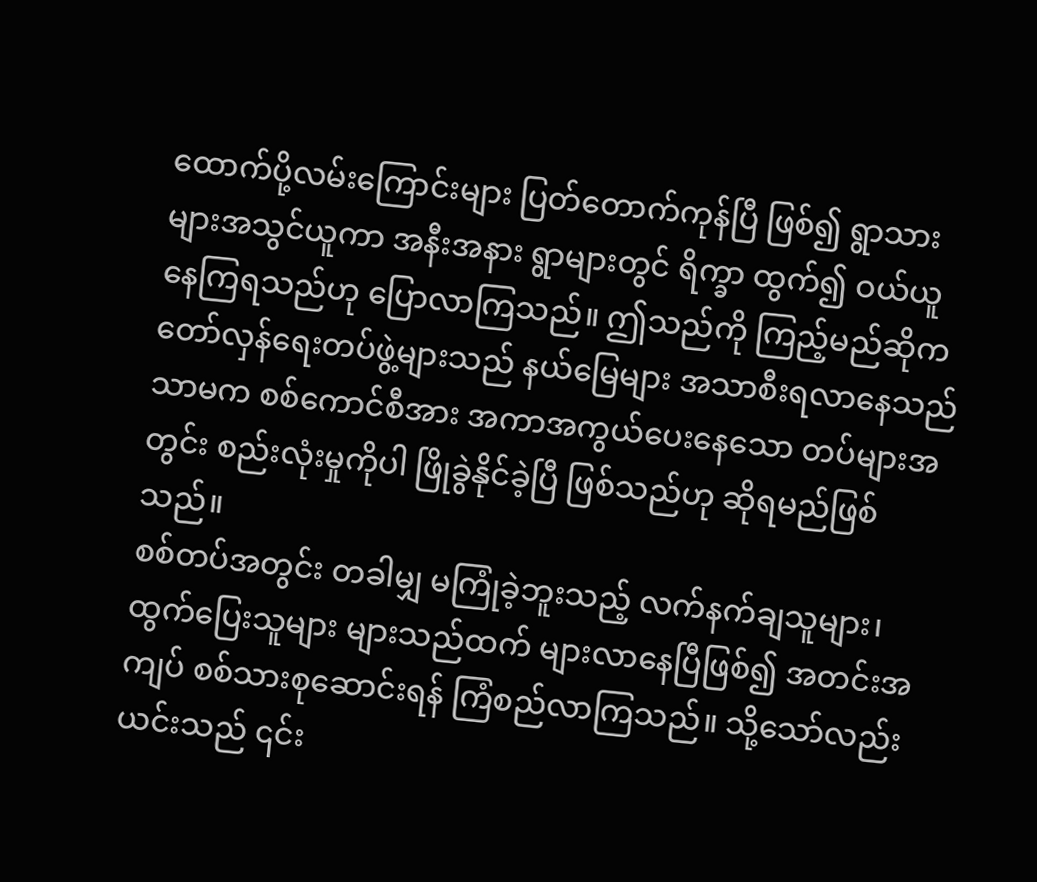ထောက်ပို့လမ်းကြောင်းများ ပြတ်တောက်ကုန်ပြီ ဖြစ်၍ ရွာသားများအသွင်ယူကာ အနီးအနား ရွာများတွင် ရိက္ခာ ထွက်၍ ဝယ်ယူနေကြရသည်ဟု ပြောလာကြသည်။ ဤသည်ကို ကြည့်မည်ဆိုက တော်လှန်ရေးတပ်ဖွဲ့များသည် နယ်မြေများ အသာစီးရလာနေသည်သာမက စစ်ကောင်စီအား အကာအကွယ်ပေးနေသော တပ်များအတွင်း စည်းလုံးမှုကိုပါ ဖြိုခွဲနိုင်ခဲ့ပြီ ဖြစ်သည်ဟု ဆိုရမည်ဖြစ်သည်။
စစ်တပ်အတွင်း တခါမျှ မကြုံခဲ့ဘူးသည့် လက်နက်ချသူများ၊ ထွက်ပြေးသူများ များသည်ထက် များလာနေပြီဖြစ်၍ အတင်းအကျပ် စစ်သားစုဆောင်းရန် ကြံစည်လာကြသည်။ သို့သော်လည်း ယင်းသည် ၎င်း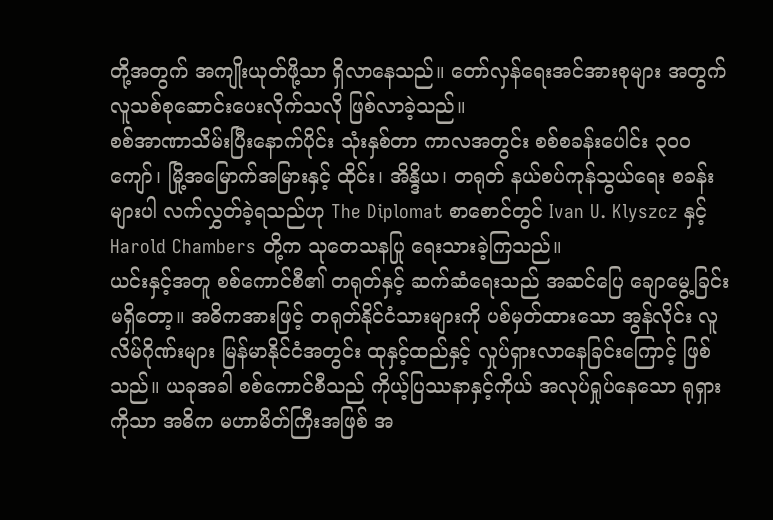တို့အတွက် အကျိုးယုတ်ဖို့သာ ရှိလာနေသည်။ တော်လှန်ရေးအင်အားစုများ အတွက် လူသစ်စုဆောင်းပေးလိုက်သလို ဖြစ်လာခဲ့သည်။
စစ်အာဏာသိမ်းပြီးနောက်ပိုင်း သုံးနှစ်တာ ကာလအတွင်း စစ်စခန်းပေါင်း ၃၀၀ ကျော်၊ မြို့အမြောက်အမြားနှင့် ထိုင်း၊ အိန္ဒိယ၊ တရုတ် နယ်စပ်ကုန်သွယ်ရေး စခန်းများပါ လက်လွှတ်ခဲ့ရသည်ဟု The Diplomat စာစောင်တွင် Ivan U. Klyszcz နှင့် Harold Chambers တို့က သုတေသနပြု ရေးသားခဲ့ကြသည်။
ယင်းနှင့်အတူ စစ်ကောင်စီ၏ တရုတ်နှင့် ဆက်ဆံရေးသည် အဆင်ပြေ ချောမွေ့ခြင်း မရှိတော့။ အဓိကအားဖြင့် တရုတ်နိုင်ငံသားများကို ပစ်မှတ်ထားသော အွန်လိုင်း လူလိမ်ဂိုဏ်းများ မြန်မာနိုင်ငံအတွင်း ထုနှင့်ထည်နှင့် လှုပ်ရှားလာနေခြင်းကြောင့် ဖြစ်သည်။ ယခုအခါ စစ်ကောင်စီသည် ကိုယ့်ပြဿနာနှင့်ကိုယ် အလုပ်ရှုပ်နေသော ရုရှားကိုသာ အဓိက မဟာမိတ်ကြီးအဖြစ် အ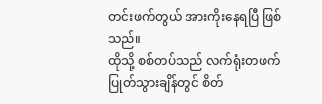တင်းဖက်တွယ် အားကိုးနေရပြီ ဖြစ်သည်။
ထိုသို့ စစ်တပ်သည် လက်ရုံးတဖက် ပြုတ်သွားချိန်တွင် စိတ်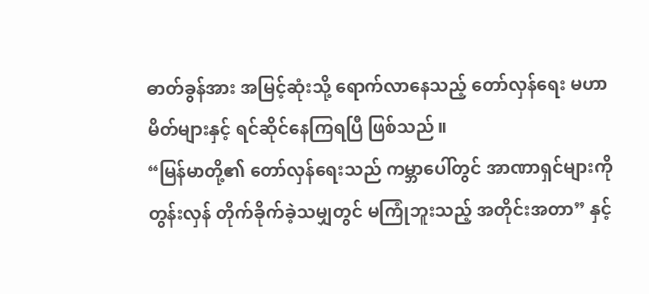ဓာတ်ခွန်အား အမြင့်ဆုံးသို့ ရောက်လာနေသည့် တော်လှန်ရေး မဟာမိတ်များနှင့် ရင်ဆိုင်နေကြရပြီ ဖြစ်သည်။
“မြန်မာတို့၏ တော်လှန်ရေးသည် ကမ္ဘာပေါ်တွင် အာဏာရှင်များကို တွန်းလှန် တိုက်ခိုက်ခဲ့သမျှတွင် မကြုံဘူးသည့် အတိုင်းအတာ” နှင့်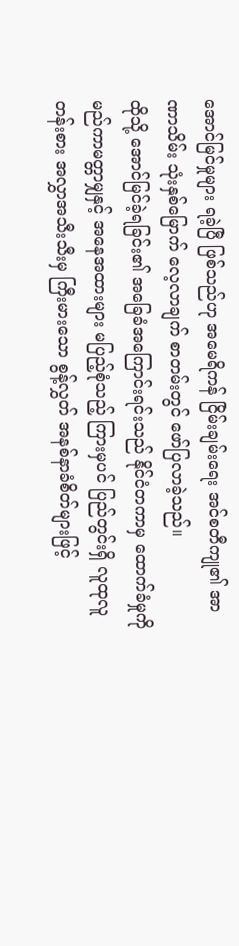အောင်မြင်မှုများ ရခဲ့ပြီ ဖြစ်သည်ဟု အမေရိကန် ငြိမ်းချမ်းရေး အင်စတီကျု၏ အာဏာသိမ်း သုံးနှစ်မြောက် လေ့လာချက် စာတမ်းတွင် ဖော်ပြလာခဲ့သည်။
ထိုသို့ အောင်မြင်ခဲ့ရခြင်း၏ အခြေခံအကြောင်းရင်းသည် နိုင်ငံတကာမှ ထောက်ခံမှုကို မည်ကာမတ္တာမျှနှင့် အနေအထားများ မပြည့်စုံသည့် ကြားမှပင် ပြည်တွင်းရှိ လူထုလူတန်းစား အလွှာအသီးသီးမှ ကြီးမားသော စွန့်လွှတ် အနစ်နာခံစိတ်များဖြင့်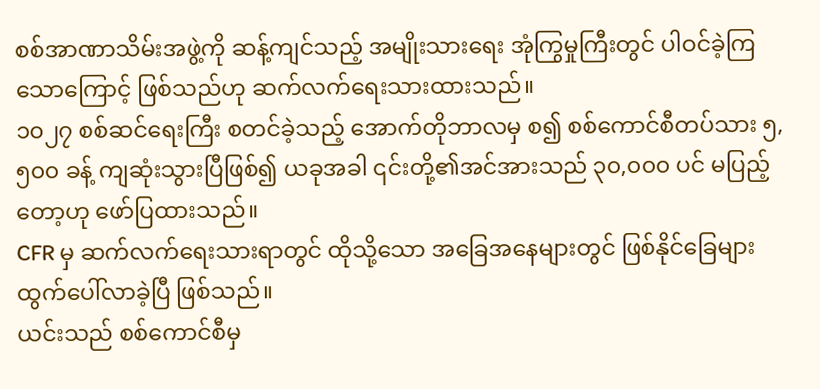စစ်အာဏာသိမ်းအဖွဲ့ကို ဆန့်ကျင်သည့် အမျိုးသားရေး အုံကြွမှုကြီးတွင် ပါဝင်ခဲ့ကြသောကြောင့် ဖြစ်သည်ဟု ဆက်လက်ရေးသားထားသည်။
၁၀၂၇ စစ်ဆင်ရေးကြီး စတင်ခဲ့သည့် အောက်တိုဘာလမှ စ၍ စစ်ကောင်စီတပ်သား ၅,၅၀၀ ခန့် ကျဆုံးသွားပြီဖြစ်၍ ယခုအခါ ၎င်းတို့၏အင်အားသည် ၃၀,၀၀၀ ပင် မပြည့်တော့ဟု ဖော်ပြထားသည်။
CFR မှ ဆက်လက်ရေးသားရာတွင် ထိုသို့သော အခြေအနေများတွင် ဖြစ်နိုင်ခြေများ ထွက်ပေါ်လာခဲ့ပြီ ဖြစ်သည်။
ယင်းသည် စစ်ကောင်စီမှ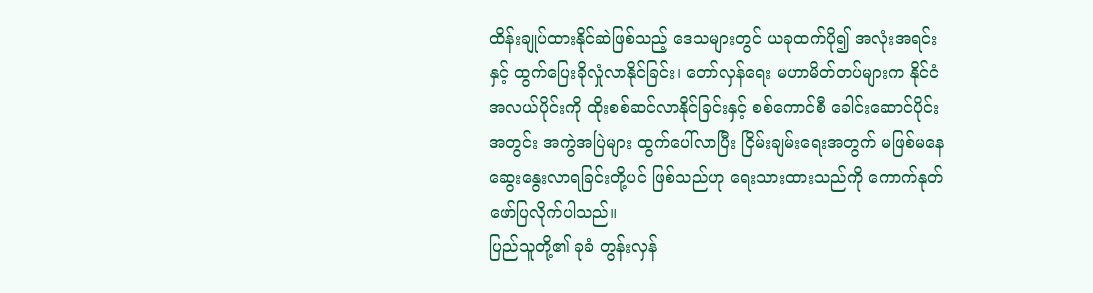ထိန်းချုပ်ထားနိုင်ဆဲဖြစ်သည့် ဒေသများတွင် ယခုထက်ပို၍ အလုံးအရင်းနှင့် ထွက်ပြေးခိုလှုံလာနိုင်ခြင်း၊ တော်လှန်ရေး မဟာမိတ်တပ်များက နိုင်ငံအလယ်ပိုင်းကို ထိုးစစ်ဆင်လာနိုင်ခြင်းနှင့် စစ်ကောင်စီ ခေါင်းဆောင်ပိုင်းအတွင်း အကွဲအပြဲများ ထွက်ပေါ်လာပြီး ငြိမ်းချမ်းရေးအတွက် မဖြစ်မနေ ဆွေးနွေးလာရခြင်းတို့ပင် ဖြစ်သည်ဟု ရေးသားထားသည်ကို ကောက်နုတ် ဖော်ပြလိုက်ပါသည်။
ပြည်သူတို့၏ ခုခံ တွန်းလှန်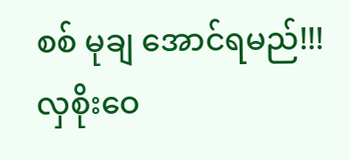စစ် မုချ အောင်ရမည်!!!
လှစိုးဝေ